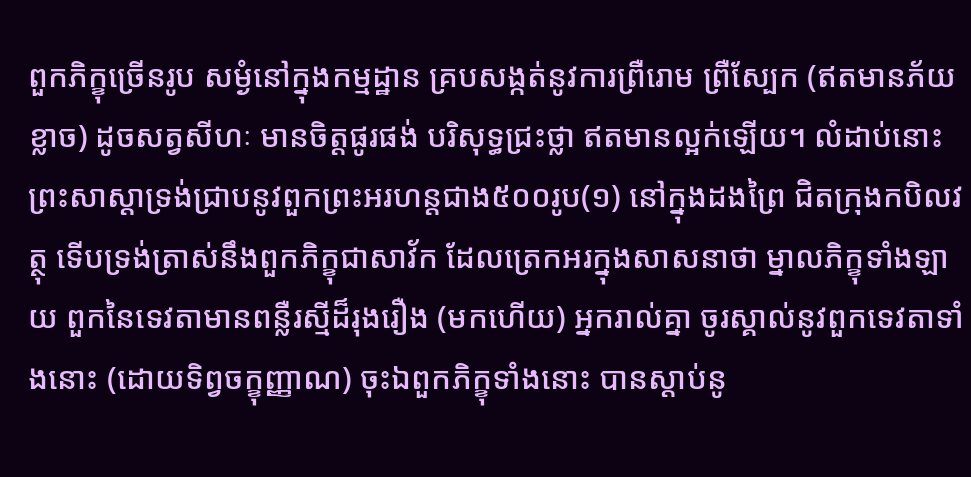ពួកភិក្ខុច្រើនរូប សម្ងំនៅក្នុងកម្មដ្ឋាន គ្របសង្កត់នូវការព្រឺរោម ព្រឺស្បែក (ឥតមានភ័យខ្លាច) ដូចសត្វសីហៈ មានចិត្តផូរផង់ បរិសុទ្ធជ្រះថ្លា ឥតមានល្អក់ឡើយ។ លំដាប់នោះ ព្រះសាស្តាទ្រង់ជ្រាបនូវពួកព្រះអរហន្តជាង៥០០រូប(១) នៅក្នុងដងព្រៃ ជិតក្រុងកបិលវត្ថុ ទើបទ្រង់ត្រាស់នឹងពួកភិក្ខុជាសាវ័ក ដែលត្រេកអរក្នុងសាសនាថា ម្នាលភិក្ខុទាំងឡាយ ពួកនៃទេវតាមានពន្លឺរស្មីដ៏រុងរឿង (មកហើយ) អ្នករាល់គ្នា ចូរស្គាល់នូវពួកទេវតាទាំងនោះ (ដោយទិព្វចក្ខុញ្ញាណ) ចុះឯពួកភិក្ខុទាំងនោះ បានស្តាប់នូ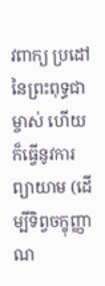វពាក្យ ប្រដៅនៃព្រះពុទ្ធជាម្ចាស់ ហើយក៏ធ្វើនូវការព្យាយាម (ដើម្បីទិព្វចក្ខុញ្ញាណ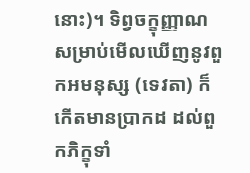នោះ)។ ទិព្វចក្ខុញ្ញាណ សម្រាប់មើលឃើញនូវពួកអមនុស្ស (ទេវតា) ក៏កើតមានប្រាកដ ដល់ពួកភិក្ខុទាំ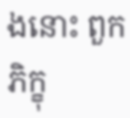ងនោះ ពួកភិក្ខុ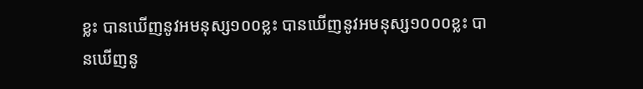ខ្លះ បានឃើញនូវអមនុស្ស១០០ខ្លះ បានឃើញនូវអមនុស្ស១០០០ខ្លះ បានឃើញនូ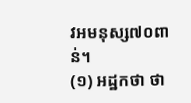វអមនុស្ស៧០ពាន់។
(១) អដ្ឋកថា ថា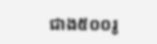ជាង៥០០រូ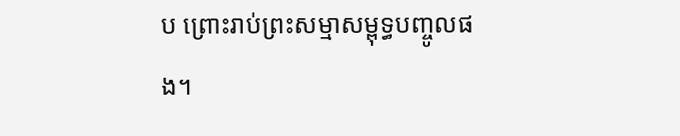ប ព្រោះរាប់ព្រះសម្មាសម្ពុទ្ធបញ្ចូលផង។